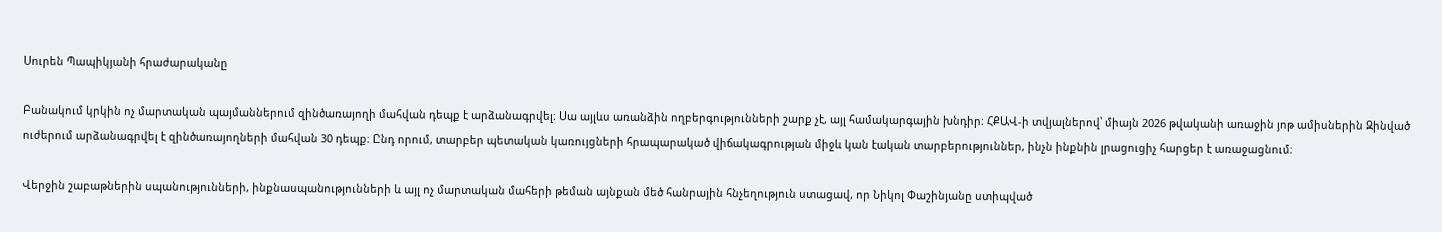Սուրեն Պապիկյանի հրաժարականը

Բանակում կրկին ոչ մարտական պայմաններում զինծառայողի մահվան դեպք է արձանագրվել։ Սա այլևս առանձին ողբերգությունների շարք չէ, այլ համակարգային խնդիր։ ՀՔԱՎ-ի տվյալներով՝ միայն 2026 թվականի առաջին յոթ ամիսներին Զինված ուժերում արձանագրվել է զինծառայողների մահվան 30 դեպք։ Ընդ որում, տարբեր պետական կառույցների հրապարակած վիճակագրության միջև կան էական տարբերություններ, ինչն ինքնին լրացուցիչ հարցեր է առաջացնում։

Վերջին շաբաթներին սպանությունների, ինքնասպանությունների և այլ ոչ մարտական մահերի թեման այնքան մեծ հանրային հնչեղություն ստացավ, որ Նիկոլ Փաշինյանը ստիպված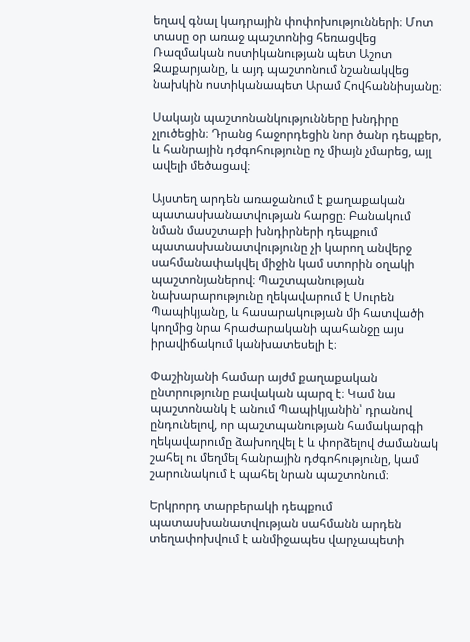եղավ գնալ կադրային փոփոխությունների։ Մոտ տասը օր առաջ պաշտոնից հեռացվեց Ռազմական ոստիկանության պետ Աշոտ Զաքարյանը, և այդ պաշտոնում նշանակվեց նախկին ոստիկանապետ Արամ Հովհաննիսյանը։

Սակայն պաշտոնանկությունները խնդիրը չլուծեցին։ Դրանց հաջորդեցին նոր ծանր դեպքեր, և հանրային դժգոհությունը ոչ միայն չմարեց, այլ ավելի մեծացավ։

Այստեղ արդեն առաջանում է քաղաքական պատասխանատվության հարցը։ Բանակում նման մասշտաբի խնդիրների դեպքում պատասխանատվությունը չի կարող անվերջ սահմանափակվել միջին կամ ստորին օղակի պաշտոնյաներով։ Պաշտպանության նախարարությունը ղեկավարում է Սուրեն Պապիկյանը, և հասարակության մի հատվածի կողմից նրա հրաժարականի պահանջը այս իրավիճակում կանխատեսելի է։

Փաշինյանի համար այժմ քաղաքական ընտրությունը բավական պարզ է։ Կամ նա պաշտոնանկ է անում Պապիկյանին՝ դրանով ընդունելով, որ պաշտպանության համակարգի ղեկավարումը ձախողվել է և փորձելով ժամանակ շահել ու մեղմել հանրային դժգոհությունը, կամ շարունակում է պահել նրան պաշտոնում։

Երկրորդ տարբերակի դեպքում պատասխանատվության սահմանն արդեն տեղափոխվում է անմիջապես վարչապետի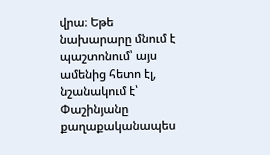վրա։ Եթե նախարարը մնում է պաշտոնում՝ այս ամենից հետո էլ, նշանակում է՝ Փաշինյանը քաղաքականապես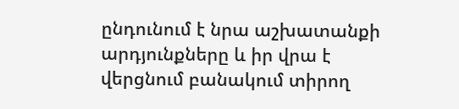ընդունում է նրա աշխատանքի արդյունքները և իր վրա է վերցնում բանակում տիրող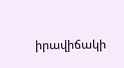իրավիճակի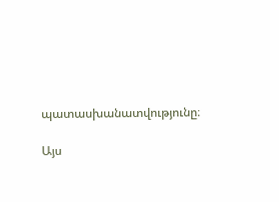պատասխանատվությունը։

Այս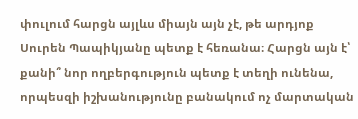փուլում հարցն այլևս միայն այն չէ, թե արդյոք Սուրեն Պապիկյանը պետք է հեռանա։ Հարցն այն է՝ քանի՞ նոր ողբերգություն պետք է տեղի ունենա, որպեսզի իշխանությունը բանակում ոչ մարտական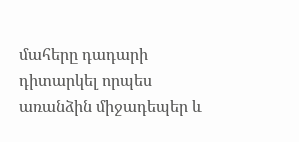մահերը դադարի դիտարկել որպես առանձին միջադեպեր և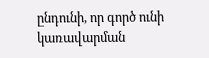ընդունի, որ գործ ունի կառավարման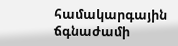համակարգային ճգնաժամի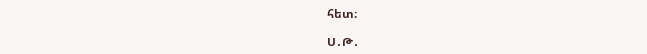հետ։

Ս․Թ․